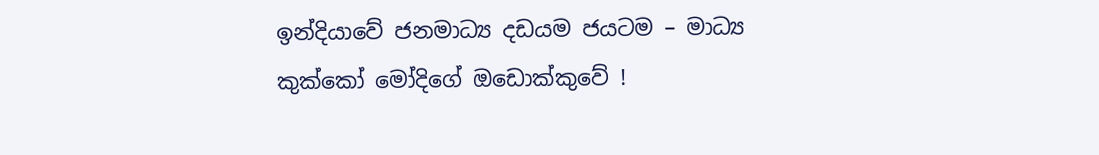ඉන්දියාවේ ජනමාධ්‍ය දඩයම ජයටම – මාධ්‍ය කුක්කෝ මෝදිගේ ඔඩොක්කුවේ !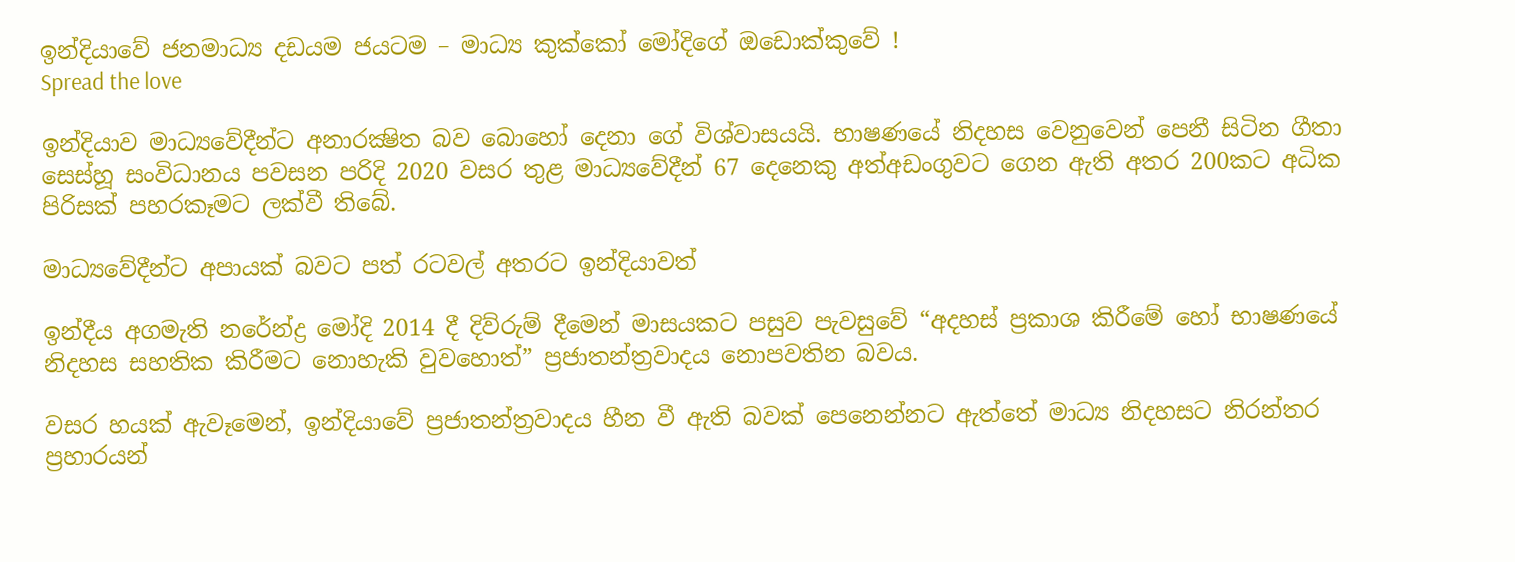ඉන්දියාවේ ජනමාධ්‍ය දඩයම ජයටම – මාධ්‍ය කුක්කෝ මෝදිගේ ඔඩොක්කුවේ !
Spread the love

ඉන්දියාව මාධ්‍යවේදීන්ට අනාරක්‍ෂිත බව බොහෝ දෙනා ගේ විශ්වාසයයි. භාෂණයේ නිදහස වෙනුවෙන් පෙනී සිටින ගීතා සෙස්හූ සංවිධානය පවසන පරිදි 2020 වසර තුළ මාධ්‍යවේදීන් 67 දෙනෙකු අත්අඩංගුවට ගෙන ඇති අතර 200කට අධික පිරිසක් පහරකෑමට ලක්වී තිබේ.

මාධ්‍යවේදීන්ට අපායක් බවට පත් රටවල් අතරට ඉන්දියාවත්

ඉන්දීය අගමැති නරේන්ද්‍ර මෝදි 2014 දී දිව්රුම් දීමෙන් මාසයකට පසුව පැවසුවේ “අදහස් ප්‍රකාශ කිරීමේ හෝ භාෂණයේ නිදහස සහතික කිරීමට නොහැකි වුවහොත්” ප්‍රජාතන්ත්‍රවාදය නොපවතින බවය.

වසර හයක් ඇවෑමෙන්, ඉන්දියාවේ ප්‍රජාතන්ත්‍රවාදය හීන වී ඇති බවක් පෙනෙන්නට ඇත්තේ මාධ්‍ය නිදහසට නිරන්තර ප්‍රහාරයන්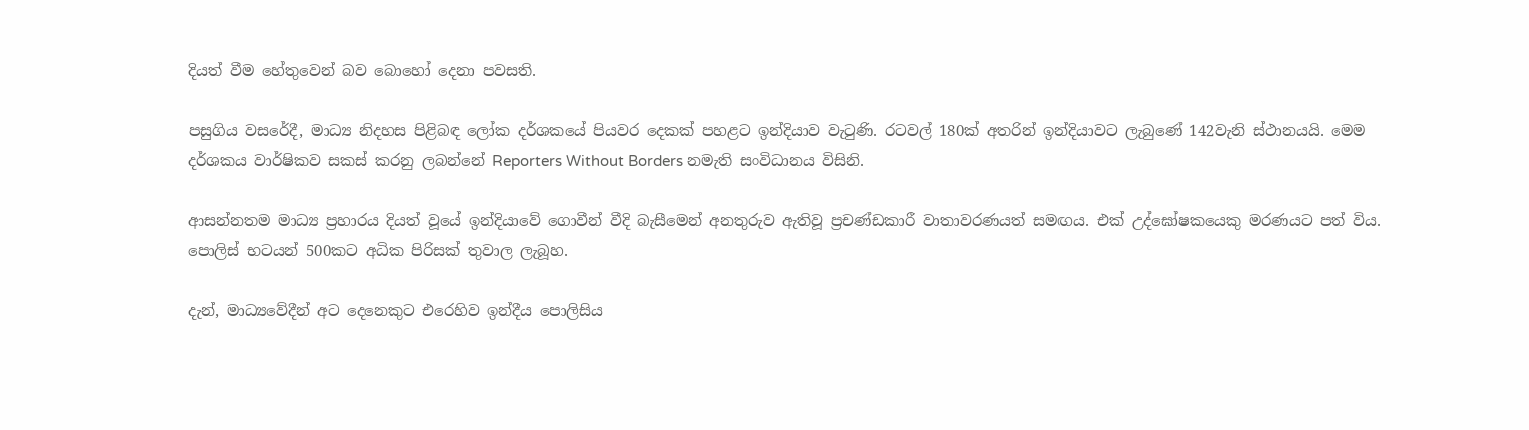දියත් වීම හේතුවෙන් බව බොහෝ දෙනා පවසති.

පසුගිය වසරේදී, මාධ්‍ය නිදහස පිළිබඳ ලෝක දර්ශකයේ පියවර දෙකක් පහළට ඉන්දියාව වැටුණි. රටවල් 180ක් අතරින් ඉන්දියාවට ලැබුණේ 142වැනි ස්ථානයයි. මෙම දර්ශකය වාර්ෂිකව සකස් කරනු ලබන්නේ Reporters Without Borders නමැති සංවිධානය විසිනි.

ආසන්නතම මාධ්‍ය ප්‍රහාරය දියත් වූයේ ඉන්දියාවේ ගොවීන් වීදි බැසීමෙන් අනතුරුව ඇතිවූ ප්‍රචණ්ඩකාරී වාතාවරණයත් සමඟය. එක් උද්ඝෝෂකයෙකු මරණයට පත් විය. පොලිස් භටයන් 500කට අධික පිරිසක් තුවාල ලැබූහ.

දැන්, මාධ්‍යවේදීන් අට දෙනෙකුට එරෙහිව ඉන්දීය පොලිසිය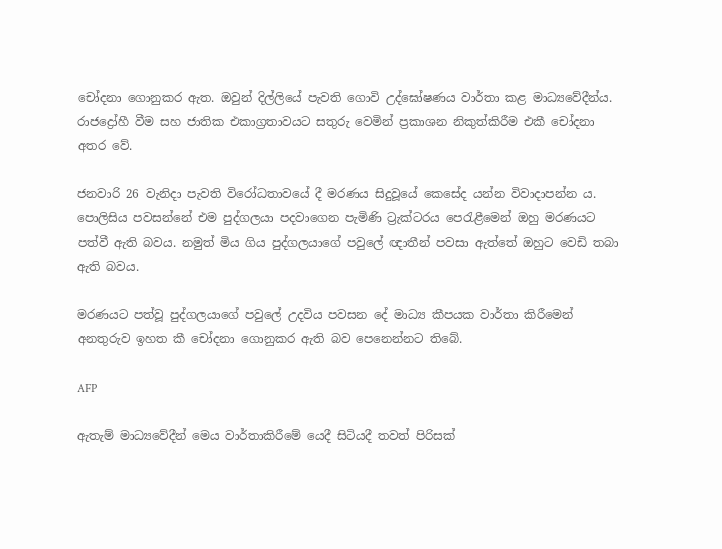චෝදනා ගොනුකර ඇත. ඔවුන් දිල්ලියේ පැවති ගොවි උද්ඝෝෂණය වාර්තා කළ මාධ්‍යවේදීන්ය. රාජද්‍රෝහී වීම සහ ජාතික එකාග්‍රතාවයට සතුරු වෙමින් ප්‍රකාශන නිකුත්කිරීම එකී චෝදනා අතර වේ.

ජනවාරි 26 වැනිදා පැවති විරෝධතාවයේ දී මරණය සිදුවූයේ කෙසේද යන්න විවාදාපන්න ය. පොලිසිය පවසන්නේ එම පුද්ගලයා පදවාගෙන පැමිණි ට්‍රැක්ටරය පෙරැළීමෙන් ඔහු මරණයට පත්වී ඇති බවය. නමුත් මිය ගිය පුද්ගලයාගේ පවුලේ ඥාතීන් පවසා ඇත්තේ ඔහුට වෙඩි තබා ඇති බවය.

මරණයට පත්වූ පුද්ගලයාගේ පවුලේ උදවිය පවසන දේ මාධ්‍ය කීපයක වාර්තා කිරීමෙන් අනතුරුව ඉහත කී චෝදනා ගොනුකර ඇති බව පෙනෙන්නට තිබේ.

AFP

ඇතැම් මාධ්‍යවේදීන් මෙය වාර්තාකිරීමේ යෙදී සිටියදී තවත් පිරිසක්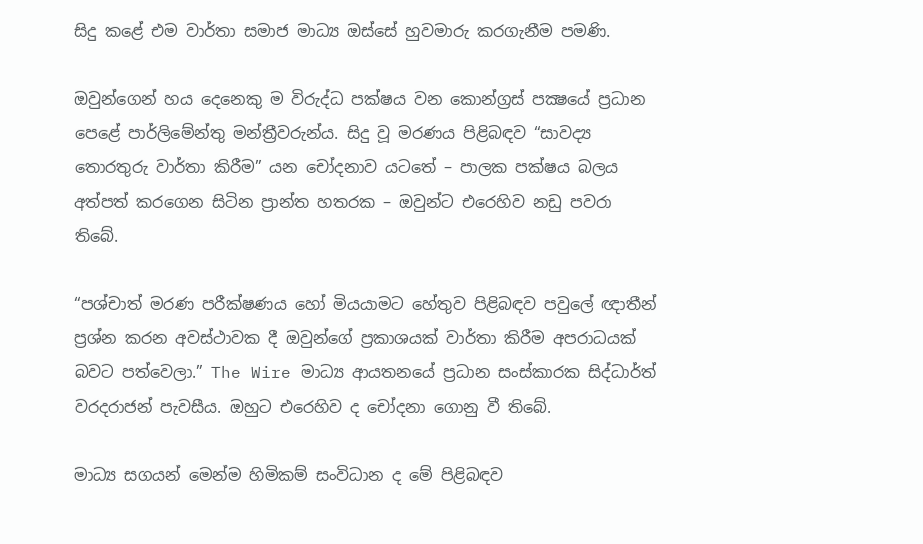සිදු කළේ එම වාර්තා සමාජ මාධ්‍ය ඔස්සේ හුවමාරු කරගැනීම පමණි.

ඔවුන්ගෙන් හය දෙනෙකු ම විරුද්ධ පක්ෂය වන කොන්ග්‍රස් පක්‍ෂයේ ප්‍රධාන පෙළේ පාර්ලිමේන්තු මන්ත්‍රීවරුන්ය. සිදු වූ මරණය පිළිබඳව “සාවද්‍ය තොරතුරු වාර්තා කිරීම” යන චෝදනාව යටතේ – පාලක පක්ෂය බලය අත්පත් කරගෙන සිටින ප්‍රාන්ත හතරක – ඔවුන්ට එරෙහිව නඩු පවරා තිබේ.

“පශ්චාත් මරණ පරීක්ෂණය හෝ මියයාමට හේතුව පිළිබඳව පවුලේ ඥාතීන් ප්‍රශ්න කරන අවස්ථාවක දී ඔවුන්ගේ ප්‍රකාශයක් වාර්තා කිරීම අපරාධයක් බවට පත්වෙලා.” The Wire මාධ්‍ය ආයතනයේ ප්‍රධාන සංස්කාරක සිද්ධාර්ත් වරදරාජන් පැවසීය. ඔහුට එරෙහිව ද චෝදනා ගොනු වී තිබේ.

මාධ්‍ය සගයන් මෙන්ම හිමිකම් සංවිධාන ද මේ පිළිබඳව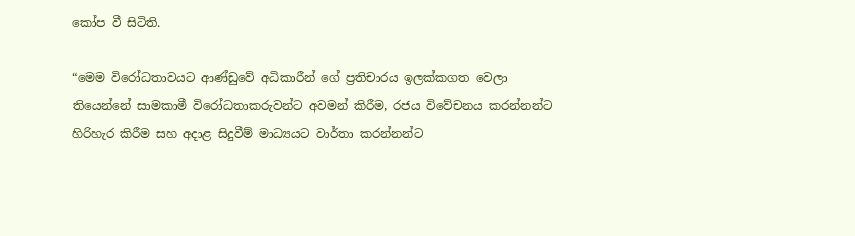කෝප වී සිටිති.

“මෙම විරෝධතාවයට ආණ්ඩුවේ අධිකාරීන් ගේ ප්‍රතිචාරය ඉලක්කගත වෙලා තියෙන්නේ සාමකාමී විරෝධතාකරුවන්ට අවමන් කිරීම, රජය විවේචනය කරන්නන්ට හිරිහැර කිරීම සහ අදාළ සිදුවීම් මාධ්‍යයට වාර්තා කරන්නන්ට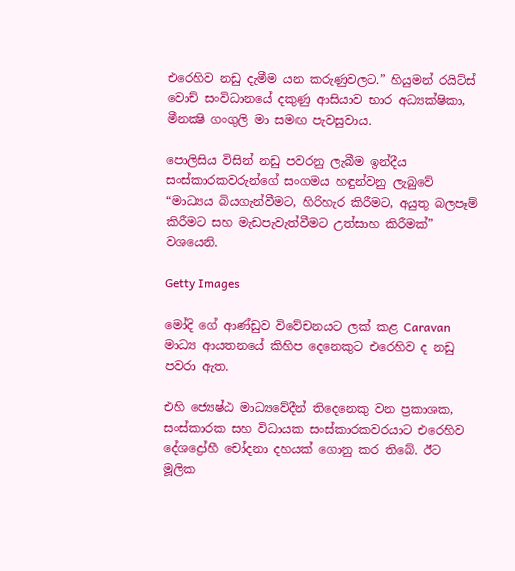එරෙහිව නඩු දැමීම යන කරුණුවලට.” හියුමන් රයිට්ස් වොච් සංවිධානයේ දකුණු ආසියාව භාර අධ්‍යක්ෂිකා, මීනක්‍ෂි ගංගුලි මා සමඟ පැවසුවාය.

පොලිසිය විසින් නඩු පවරනු ලැබීම ඉන්දීය සංස්කාරකවරුන්ගේ සංගමය හඳුන්වනු ලැබුවේ “මාධ්‍යය බියගැන්වීමට, හිරිහැර කිරීමට, අයුතු බලපෑම් කිරීමට සහ මැඩපැවැත්වීමට උත්සාහ කිරීමක්” වශයෙනි.

Getty Images

මෝදි ගේ ආණ්ඩුව විවේචනයට ලක් කළ Caravan මාධ්‍ය ආයතනයේ කිහිප දෙනෙකුට එරෙහිව ද නඩු පවරා ඇත.

එහි ජ්‍යෙෂ්ඨ මාධ්‍යවේදීන් තිදෙනෙකු වන ප්‍රකාශක, සංස්කාරක සහ විධායක සංස්කාරකවරයාට එරෙහිව දේශද්‍රෝහී චෝදනා දහයක් ගොනු කර තිබේ. ඊට මූලික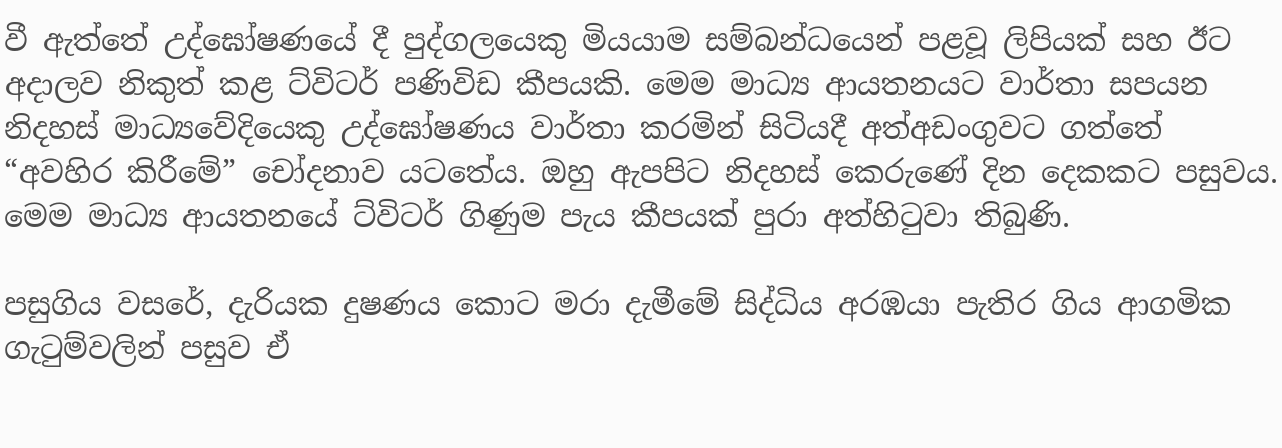වී ඇත්තේ උද්ඝෝෂණයේ දී පුද්ගලයෙකු මියයාම සම්බන්ධයෙන් පළවූ ලිපියක් සහ ඊට අදාලව නිකුත් කළ ට්විටර් පණිවිඩ කීපයකි. මෙම මාධ්‍ය ආයතනයට වාර්තා සපයන නිදහස් මාධ්‍යවේදියෙකු උද්ඝෝෂණය වාර්තා කරමින් සිටියදී අත්අඩංගුවට ගත්තේ “අවහිර කිරීමේ” චෝදනාව යටතේය. ඔහු ඇපපිට නිදහස් කෙරුණේ දින දෙකකට පසුවය. මෙම මාධ්‍ය ආයතනයේ ට්විටර් ගිණුම පැය කීපයක් පුරා අත්හිටුවා තිබුණි.

පසුගිය වසරේ, දැරියක දුෂණය කොට මරා දැමීමේ සිද්ධිය අරඹයා පැතිර ගිය ආගමික ගැටුම්වලින් පසුව ඒ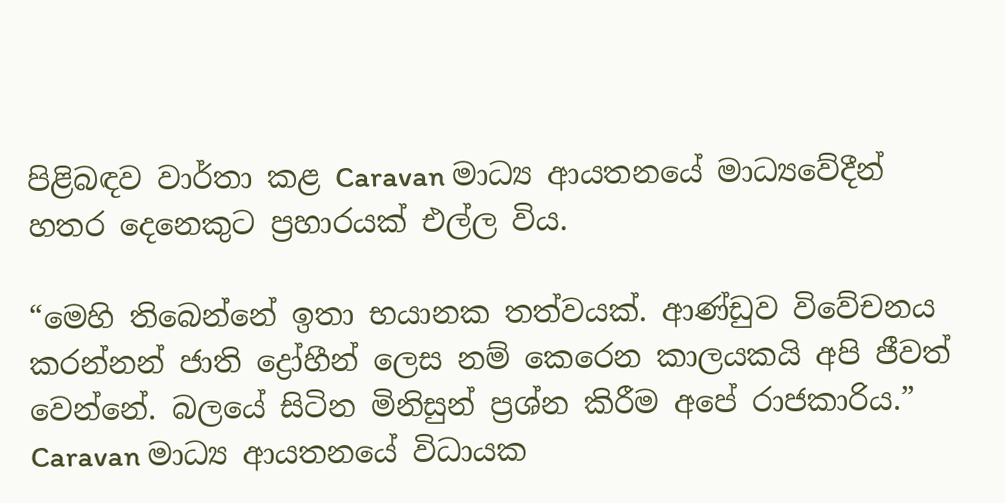පිළිබඳව වාර්තා කළ Caravan මාධ්‍ය ආයතනයේ මාධ්‍යවේදීන් හතර දෙනෙකුට ප්‍රහාරයක් එල්ල විය.

“මෙහි තිබෙන්නේ ඉතා භයානක තත්වයක්. ආණ්ඩුව විවේචනය කරන්නන් ජාති ද්‍රෝහීන් ලෙස නම් කෙරෙන කාලයකයි අපි ජීවත් වෙන්නේ. බලයේ සිටින මිනිසුන් ප්‍රශ්න කිරීම අපේ රාජකාරිය.” Caravan මාධ්‍ය ආයතනයේ විධායක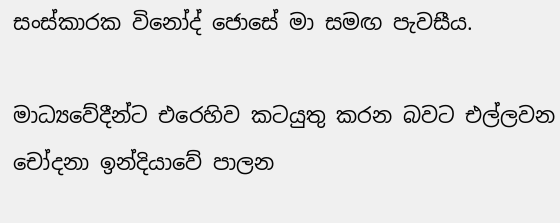සංස්කාරක විනෝද් ජොසේ මා සමඟ පැවසීය.

මාධ්‍යවේදීන්ට එරෙහිව කටයුතු කරන බවට එල්ලවන චෝදනා ඉන්දියාවේ පාලන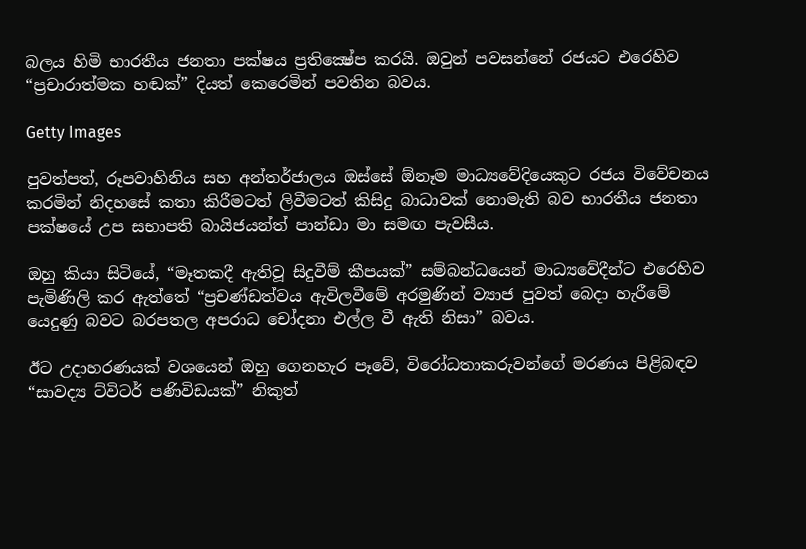බලය හිමි භාරතීය ජනතා පක්ෂය ප්‍රතික්‍ෂේප කරයි. ඔවුන් පවසන්නේ රජයට එරෙහිව “ප්‍රචාරාත්මක හඬක්” දියත් කෙරෙමින් පවතින බවය.

Getty Images

පුවත්පත්, රූපවාහිනිය සහ අන්තර්ජාලය ඔස්සේ ඕනෑම මාධ්‍යවේදියෙකුට රජය විවේචනය කරමින් නිදහසේ කතා කිරීමටත් ලිවීමටත් කිසිදු බාධාවක් නොමැති බව භාරතීය ජනතා පක්ෂයේ උප සභාපති බායිජයන්ත් පාන්ඩා මා සමඟ පැවසීය.

ඔහු කියා සිටියේ, “මෑතකදී ඇතිවූ සිදුවීම් කීපයක්” සම්බන්ධයෙන් මාධ්‍යවේදීන්ට එරෙහිව පැමිණිලි කර ඇත්තේ “ප්‍රචණ්ඩත්වය ඇවිලවීමේ අරමුණින් ව්‍යාජ පුවත් බෙදා හැරීමේ යෙදුණු බවට බරපතල අපරාධ චෝදනා එල්ල වී ඇති නිසා” බවය.

ඊට උදාහරණයක් වශයෙන් ඔහු ගෙනහැර පෑවේ, විරෝධතාකරුවන්ගේ මරණය පිළිබඳව “සාවද්‍ය ට්විටර් පණිවිඩයක්” නිකුත්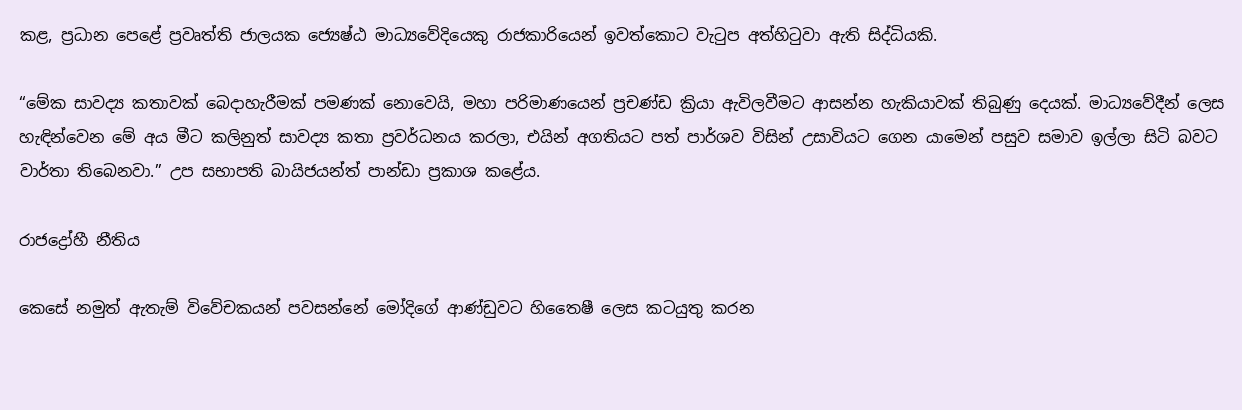කළ, ප්‍රධාන පෙළේ ප්‍රවෘත්ති ජාලයක ජ්‍යෙෂ්ඨ මාධ්‍යවේදියෙකු රාජකාරියෙන් ඉවත්කොට වැටුප අත්හිටුවා ඇති සිද්ධියකි.

“මේක සාවද්‍ය කතාවක් බෙදාහැරීමක් පමණක් නොවෙයි, මහා පරිමාණයෙන් ප්‍රචණ්ඩ ක්‍රියා ඇවිලවීමට ආසන්න හැකියාවක් තිබුණු දෙයක්. මාධ්‍යවේදීන් ලෙස හැඳින්වෙන මේ අය මීට කලිනුත් සාවද්‍ය කතා ප්‍රවර්ධනය කරලා, එයින් අගතියට පත් පාර්ශව විසින් උසාවියට ගෙන යාමෙන් පසුව සමාව ඉල්ලා සිටි බවට වාර්තා තිබෙනවා.” උප සභාපති බායිජයන්ත් පාන්ඩා ප්‍රකාශ කළේය.

රාජද්‍රෝහී නීතිය

කෙසේ නමුත් ඇතැම් විවේචකයන් පවසන්නේ මෝදිගේ ආණ්ඩුවට හිතෛෂී ලෙස කටයුතු කරන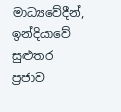මාධ්‍යවේදීන්, ඉන්දියාවේ සුළුතර ප්‍රජාව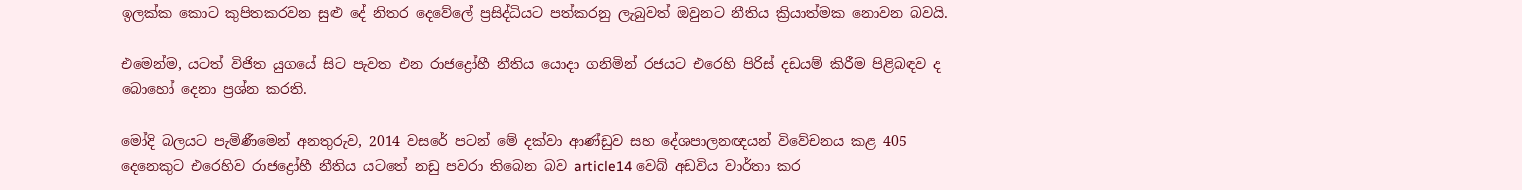ඉලක්ක කොට කුපිතකරවන සුළු දේ නිතර දෙවේලේ ප්‍රසිද්ධියට පත්කරනු ලැබුවත් ඔවුනට නීතිය ක්‍රියාත්මක නොවන බවයි.

එමෙන්ම, යටත් විජිත යුගයේ සිට පැවත එන රාජද්‍රෝහී නීතිය යොදා ගනිමින් රජයට එරෙහි පිරිස් දඩයම් කිරීම පිළිබඳව ද බොහෝ දෙනා ප්‍රශ්න කරති.

මෝදි බලයට පැමිණීමෙන් අනතුරුව, 2014 වසරේ පටන් මේ දක්වා ආණ්ඩුව සහ දේශපාලනඥයන් විවේචනය කළ 405 දෙනෙකුට එරෙහිව රාජද්‍රෝහී නීතිය යටතේ නඩු පවරා තිබෙන බව article14 වෙබ් අඩවිය වාර්තා කර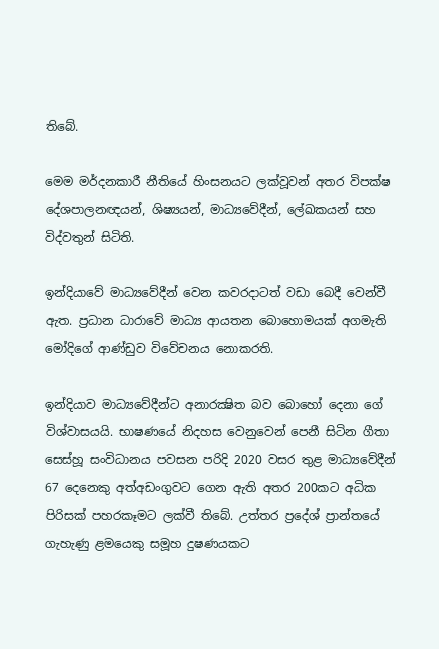තිබේ.

මෙම මර්දනකාරී නීතියේ හිංසනයට ලක්වූවන් අතර විපක්ෂ දේශපාලනඥයන්, ශිෂ්‍යයන්, මාධ්‍යවේදීන්, ලේඛකයන් සහ විද්වතුන් සිටිති.

ඉන්දියාවේ මාධ්‍යවේදීන් වෙන කවරදාටත් වඩා බෙදී වෙන්වී ඇත. ප්‍රධාන ධාරාවේ මාධ්‍ය ආයතන බොහොමයක් අගමැති මෝදිගේ ආණ්ඩුව විවේචනය නොකරති.

ඉන්දියාව මාධ්‍යවේදීන්ට අනාරක්‍ෂිත බව බොහෝ දෙනා ගේ විශ්වාසයයි. භාෂණයේ නිදහස වෙනුවෙන් පෙනී සිටින ගීතා සෙස්හූ සංවිධානය පවසන පරිදි 2020 වසර තුළ මාධ්‍යවේදීන් 67 දෙනෙකු අත්අඩංගුවට ගෙන ඇති අතර 200කට අධික පිරිසක් පහරකෑමට ලක්වී තිබේ. උත්තර ප්‍රදේශ් ප්‍රාන්තයේ ගැහැණු ළමයෙකු සමූහ දුෂණයකට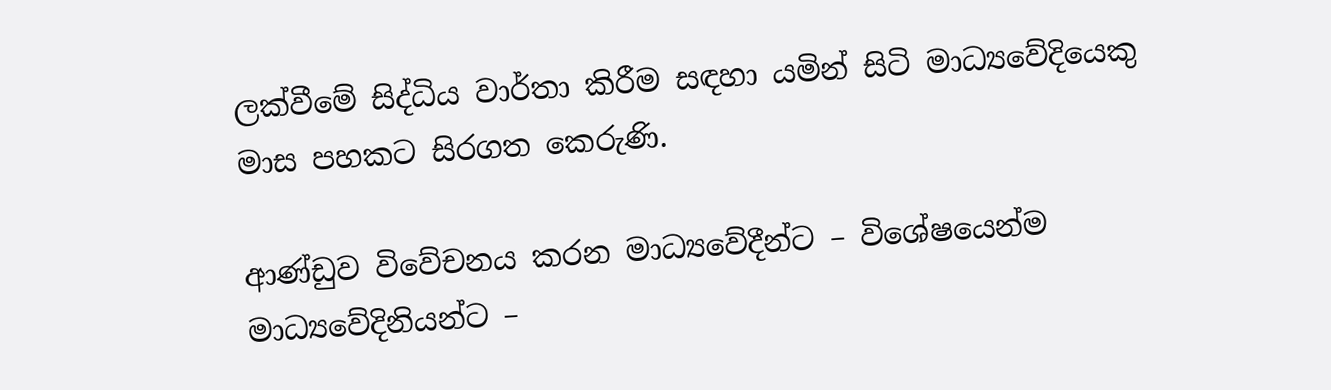ලක්වීමේ සිද්ධිය වාර්තා කිරීම සඳහා යමින් සිටි මාධ්‍යවේදියෙකු මාස පහකට සිරගත කෙරුණි.

ආණ්ඩුව විවේචනය කරන මාධ්‍යවේදීන්ට – විශේෂයෙන්ම මාධ්‍යවේදිනියන්ට –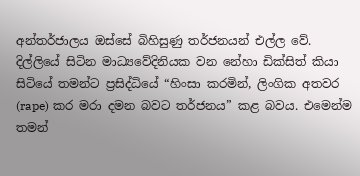අන්තර්ජාලය ඔස්සේ බිහිසුණු තර්ජනයන් එල්ල වේ. දිල්ලියේ සිටින මාධ්‍යවේදිනියක වන නේහා ඩික්සිත් කියා සිටියේ තමන්ට ප්‍රසිද්ධියේ “හිංසා කරමින්, ලිංගික අතවර (rape) කර මරා දමන බවට තර්ජනය” කළ බවය. එමෙන්ම තමන්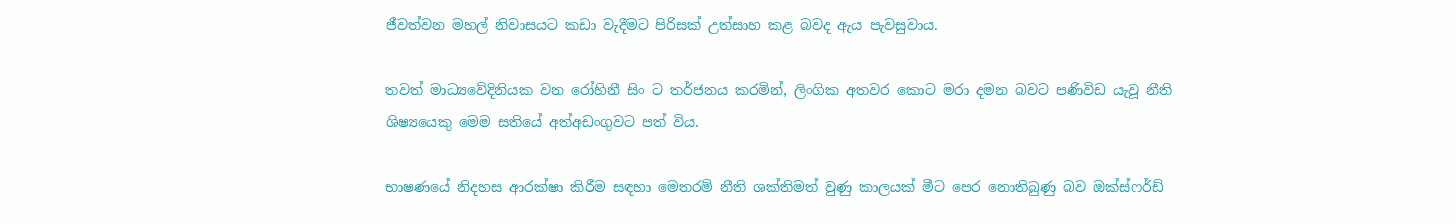ජීවත්වන මහල් නිවාසයට කඩා වැදීමට පිරිසක් උත්සාහ කළ බවද ඇය පැවසුවාය.

තවත් මාධ්‍යවේදිනියක වන රෝහිනී සිං ට තර්ජනය කරමින්, ලිංගික අතවර කොට මරා දමන බවට පණිවිඩ යැවූ නීති ශිෂ්‍යයෙකු මෙම සතියේ අත්අඩංගුවට පත් විය.

භාෂණයේ නිදහස ආරක්ෂා කිරීම සඳහා මෙතරම් නීති ශක්තිමත් වුණු කාලයක් මීට පෙර නොතිබුණු බව ඔක්ස්ෆර්ඩ්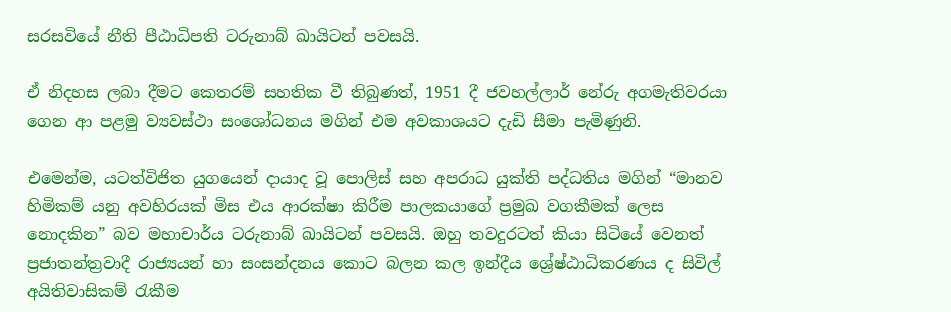සරසවියේ නීති පීඨාධිපති ටරුනාබ් ඛායිටන් පවසයි.

ඒ නිදහස ලබා දීමට කෙතරම් සහතික වී තිබුණත්, 1951 දී ජවහල්ලාර් නේරු අගමැතිවරයා ගෙන ආ පළමු ව්‍යවස්ථා සංශෝධනය මගින් එම අවකාශයට දැඩි සීමා පැමිණුනි.

එමෙන්ම, යටත්විජිත යුගයෙන් දායාද වූ පොලිස් සහ අපරාධ යුක්ති පද්ධතිය මගින් “මානව හිමිකම් යනු අවහිරයක් මිස එය ආරක්ෂා කිරීම පාලකයාගේ ප්‍රමුඛ වගකීමක් ලෙස නොදකින” බව මහාචාර්ය ටරුනාබ් ඛායිටන් පවසයි. ඔහු තවදුරටත් කියා සිටියේ වෙනත් ප්‍රජාතන්ත්‍රවාදී රාජ්‍යයන් හා සංසන්දනය කොට බලන කල ඉන්දීය ශ්‍රේෂ්ඨාධිකරණය ද සිවිල් අයිතිවාසිකම් රැකීම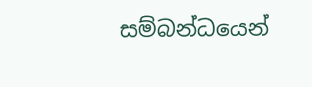සම්බන්ධයෙන්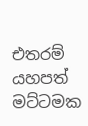එතරම් යහපත් මට්ටමක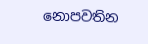නොපවතින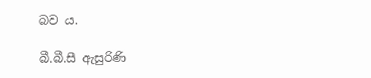බව ය.

බී.බී.සී ඇසුරිණි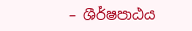– ශීර්ෂපාඨය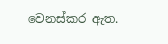වෙනස්කර ඇත.